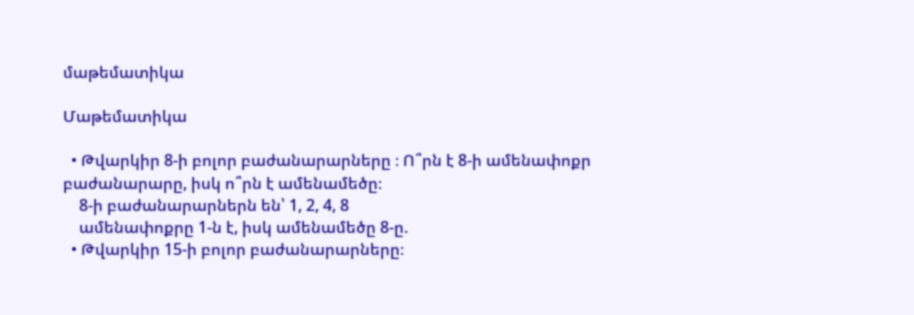մաթեմատիկա

Մաթեմատիկա

  • Թվարկիր 8-ի բոլոր բաժանարարները ։ Ո՞րն է 8-ի ամենափոքր բաժանարարը, իսկ ո՞րն է ամենամեծը։
    8-ի բաժանարարներն են՝ 1, 2, 4, 8
    ամենափոքրը 1-ն է, իսկ ամենամեծը 8-ը.
  • Թվարկիր 15-ի բոլոր բաժանարարները։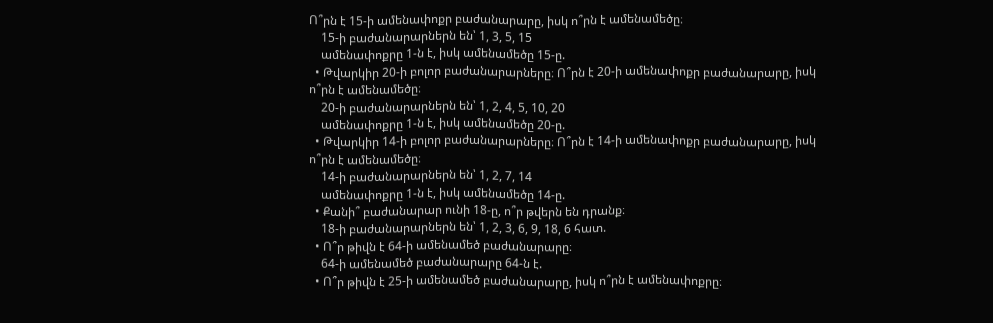Ո՞րն է 15-ի ամենափոքր բաժանարարը, իսկ ո՞րն է ամենամեծը։
    15-ի բաժանարարներն են՝ 1, 3, 5, 15
    ամենափոքրը 1-ն է, իսկ ամենամեծը 15-ը.
  • Թվարկիր 20-ի բոլոր բաժանարարները։ Ո՞րն է 20-ի ամենափոքր բաժանարարը, իսկ ո՞րն է ամենամեծը։
    20-ի բաժանարարներն են՝ 1, 2, 4, 5, 10, 20
    ամենափոքրը 1-ն է, իսկ ամենամեծը 20-ը.
  • Թվարկիր 14-ի բոլոր բաժանարարները։ Ո՞րն է 14-ի ամենափոքր բաժանարարը, իսկ ո՞րն է ամենամեծը։
    14-ի բաժանարարներն են՝ 1, 2, 7, 14
    ամենափոքրը 1-ն է, իսկ ամենամեծը 14-ը.
  • Քանի՞ բաժանարար ունի 18-ը, ո՞ր թվերն են դրանք։
    18-ի բաժանարարներն են՝ 1, 2, 3, 6, 9, 18, 6 հատ.
  • Ո՞ր թիվն է 64-ի ամենամեծ բաժանարարը։
    64-ի ամենամեծ բաժանարարը 64-ն է.
  • Ո՞ր թիվն է 25-ի ամենամեծ բաժանարարը, իսկ ո՞րն է ամենափոքրը։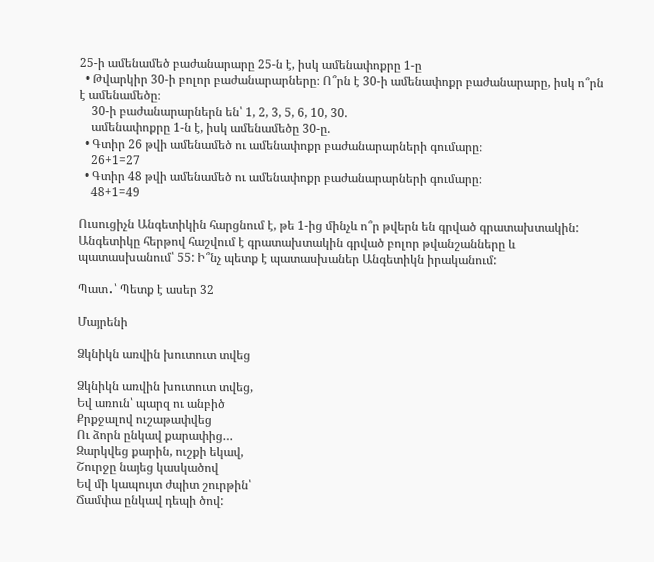25-ի ամենամեծ բաժանարարը 25-ն է, իսկ ամենափոքրը 1-ը
  • Թվարկիր 30-ի բոլոր բաժանարարները։ Ո՞րն է 30-ի ամենափոքր բաժանարարը, իսկ ո՞րն է ամենամեծը։
    30-ի բաժանարարներն են՝ 1, 2, 3, 5, 6, 10, 30.
    ամենափոքրը 1-ն է, իսկ ամենամեծը 30-ը.
  • Գտիր 26 թվի ամենամեծ ու ամենափոքր բաժանարարների գումարը։
    26+1=27
  • Գտիր 48 թվի ամենամեծ ու ամենափոքր բաժանարարների գումարը։
    48+1=49

Ուսուցիչն Անգետիկին հարցնում է, թե 1-ից մինչև ո՞ր թվերն են գրված գրատախտակին: Անգետիկը հերթով հաշվում է գրատախտակին գրված բոլոր թվանշանները և պատասխանում՝ 55: Ի՞նչ պետք է պատասխաներ Անգետիկն իրականում:

Պատ․՝ Պետք է ասեր 32

Մայրենի

Ձկնիկն առվին խուտուտ տվեց

Ձկնիկն առվին խուտուտ տվեց,
Եվ առուն՝ պարզ ու անբիծ
Քրքջալով ուշաթափվեց
Ու ձորն ընկավ քարափից…
Զարկվեց քարին, ուշքի եկավ,
Շուրջը նայեց կասկածով
Եվ մի կապույտ ժպիտ շուրթին՝
Ճամփա ընկավ դեպի ծով: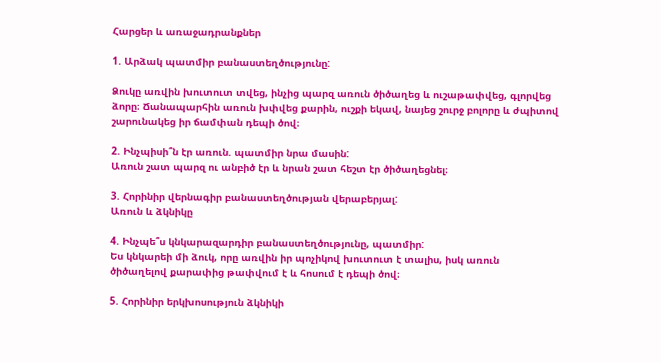Հարցեր և առաջադրանքներ

1. Արձակ պատմիր բանաստեղծությունը:

Ձուկը առվին խուտուտ տվեց, ինչից պարզ առուն ծիծաղեց և ուշաթափվեց, գլորվեց ձորը։ Ճանապարհին առուն խփվեց քարին, ուշքի եկավ, նայեց շուրջ բոլորը և ժպիտով շարունակեց իր ճամփան դեպի ծով։

2. Ինչպիսի՞ն էր առուն. պատմիր նրա մասին:
Առուն շատ պարզ ու անբիծ էր և նրան շատ հեշտ էր ծիծաղեցնել։

3. Հորինիր վերնագիր բանաստեղծության վերաբերյալ:
Առուն և ձկնիկը

4. Ինչպե՞ս կնկարազարդիր բանաստեղծությունը, պատմիր:
Ես կնկարեի մի ձուկ, որը առվին իր պոչիկով խուտուտ է տալիս, իսկ առուն ծիծաղելով քարափից թափվում է և հոսում է դեպի ծով։

5. Հորինիր երկխոսություն ձկնիկի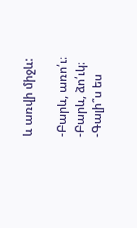և առվի միջև:

-Բարև, առո՛ւ։
-Բարև, ձո՛ւկ։
-Գալի՞ս ես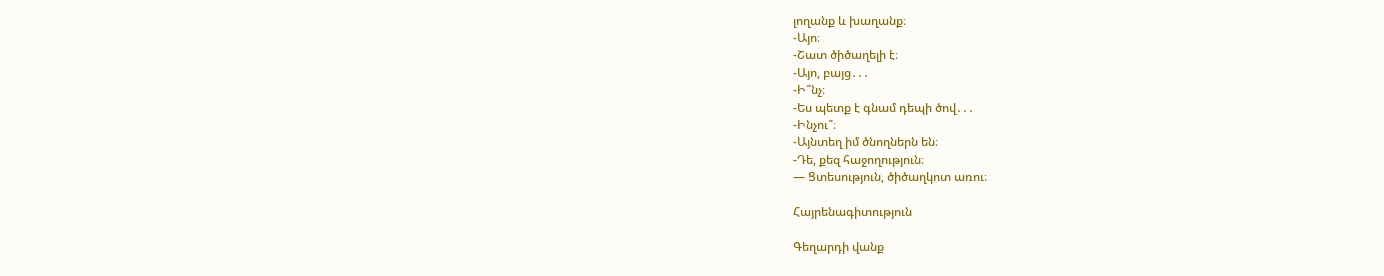լողանք և խաղանք։
-Այո։
-Շատ ծիծաղելի է։
-Այո, բայց․․․
-Ի՞նչ։
-Ես պետք է գնամ դեպի ծով․․․
-Ինչու՞։
-Այնտեղ իմ ծնողներն են։
-Դե, քեզ հաջողություն։
— Ցտեսություն, ծիծաղկոտ առու։

Հայրենագիտություն

Գեղարդի վանք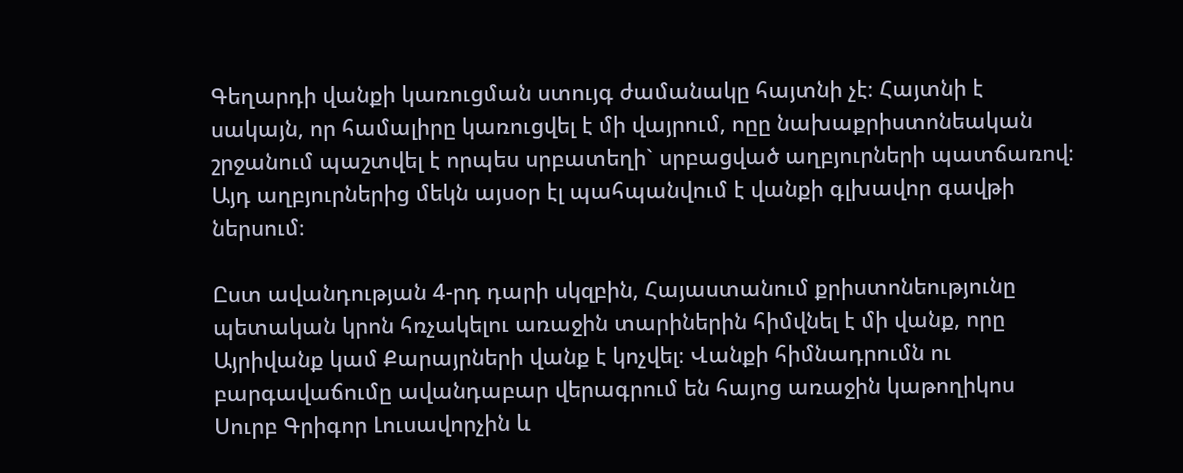Գեղարդի վանքի կառուցման ստույգ ժամանակը հայտնի չէ։ Հայտնի է սակայն, որ համալիրը կառուցվել է մի վայրում, ոըը նախաքրիստոնեական շրջանում պաշտվել է որպես սրբատեղի` սրբացված աղբյուրների պատճառով։ Այդ աղբյուրներից մեկն այսօր էլ պահպանվում է վանքի գլխավոր գավթի ներսում։

Ըստ ավանդության 4-րդ դարի սկզբին, Հայաստանում քրիստոնեությունը պետական կրոն հռչակելու առաջին տարիներին հիմվնել է մի վանք, որը Այրիվանք կամ Քարայրների վանք է կոչվել։ Վանքի հիմնադրումն ու բարգավաճումը ավանդաբար վերագրում են հայոց առաջին կաթողիկոս Սուրբ Գրիգոր Լուսավորչին և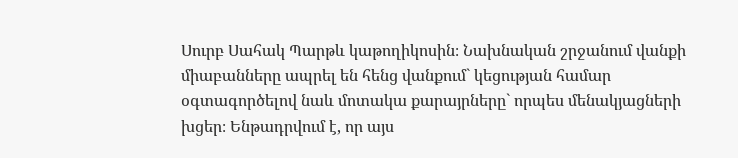Սուրբ Սահակ Պարթև կաթողիկոսին։ Նախնական շրջանում վանքի միաբանները ապրել են հենց վանքում` կեցության համար օգտագործելով նաև մոտակա քարայրները` որպես մենակյացների խցեր։ Ենթադրվում է, որ այս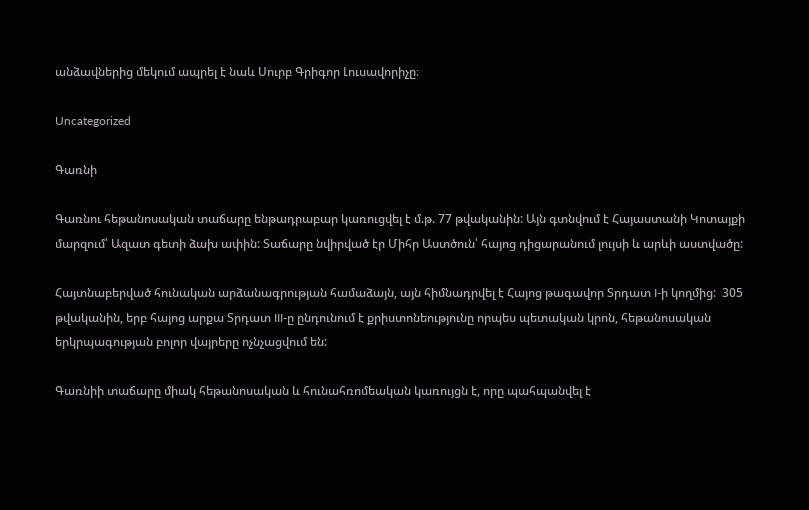անձավներից մեկում ապրել է նաև Սուրբ Գրիգոր Լուսավորիչը։

Uncategorized

Գառնի

Գառնու հեթանոսական տաճարը ենթադրաբար կառուցվել է մ.թ. 77 թվականին: Այն գտնվում է Հայաստանի Կոտայքի մարզում՝ Ազատ գետի ձախ ափին: Տաճարը նվիրված էր Միհր Աստծուն՝ հայոց դիցարանում լույսի և արևի աստվածը:

Հայտնաբերված հունական արձանագրության համաձայն, այն հիմնադրվել է Հայոց թագավոր Տրդատ I-ի կողմից:  305 թվականին, երբ հայոց արքա Տրդատ III-ը ընդունում է քրիստոնեությունը որպես պետական կրոն, հեթանոսական երկրպագության բոլոր վայրերը ոչնչացվում են:

Գառնիի տաճարը միակ հեթանոսական և հունահռոմեական կառույցն է, որը պահպանվել է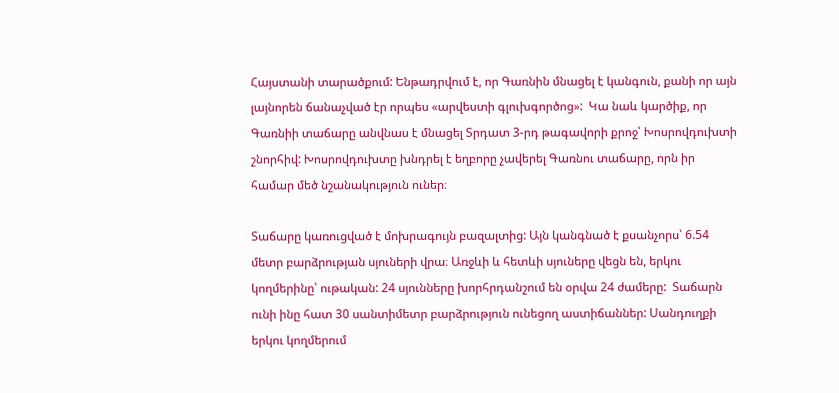Հայստանի տարածքում: Ենթադրվում է, որ Գառնին մնացել է կանգուն, քանի որ այն լայնորեն ճանաչված էր որպես «արվեստի գլուխգործոց»:  Կա նաև կարծիք, որ Գառնիի տաճարը անվնաս է մնացել Տրդատ 3-րդ թագավորի քրոջ՝ Խոսրովդուխտի շնորհիվ: Խոսրովդուխտը խնդրել է եղբորը չավերել Գառնու տաճարը, որն իր համար մեծ նշանակություն ուներ։

Տաճարը կառուցված է մոխրագույն բազալտից: Այն կանգնած է քսանչորս՝ 6.54 մետր բարձրության սյուների վրա։ Առջևի և հետևի սյուները վեցն են, երկու կողմերինը՝ ութական: 24 սյունները խորհրդանշում են օրվա 24 ժամերը:  Տաճարն ունի ինը հատ 30 սանտիմետր բարձրություն ունեցող աստիճաններ: Սանդուղքի երկու կողմերում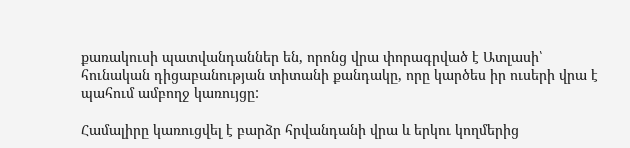քառակուսի պատվանդաններ են, որոնց վրա փորագրված է Ատլասի՝ հունական դիցաբանության տիտանի քանդակը, որը կարծես իր ուսերի վրա է պահում ամբողջ կառույցը:

Համալիրը կառուցվել է բարձր հրվանդանի վրա և երկու կողմերից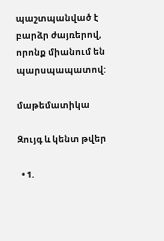պաշտպանված է բարձր ժայռերով, որոնք միանում են պարսպապատով:

մաթեմատիկա

Զույգ և կենտ թվեր

  • 1.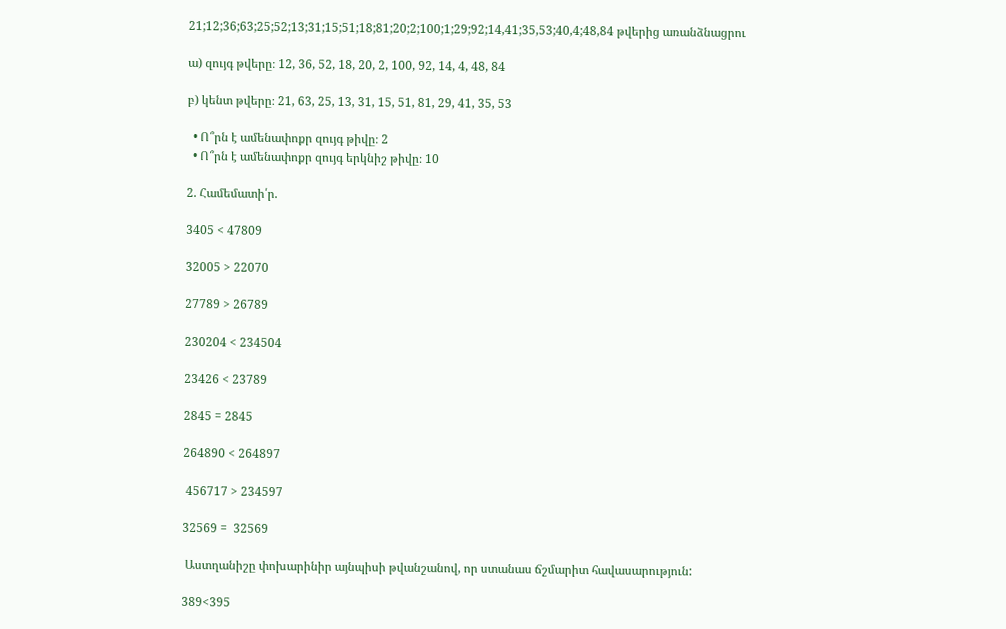21;12;36;63;25;52;13;31;15;51;18;81;20;2;100;1;29;92;14,41;35,53;40,4;48,84 թվերից առանձնացրու

ա) զույգ թվերը։ 12, 36, 52, 18, 20, 2, 100, 92, 14, 4, 48, 84

բ) կենտ թվերը։ 21, 63, 25, 13, 31, 15, 51, 81, 29, 41, 35, 53

  • Ո՞րն է ամենափոքր զույգ թիվը։ 2
  • Ո՞րն է ամենափոքր զույգ երկնիշ թիվը։ 10

2. Համեմատի՛ր.

3405 < 47809

32005 > 22070

27789 > 26789

230204 < 234504

23426 < 23789

2845 = 2845

264890 < 264897

 456717 > 234597

32569 =  32569

 Աստղանիշը փոխարինիր այնպիսի թվանշանով, որ ստանաս ճշմարիտ հավասարություն:

389<395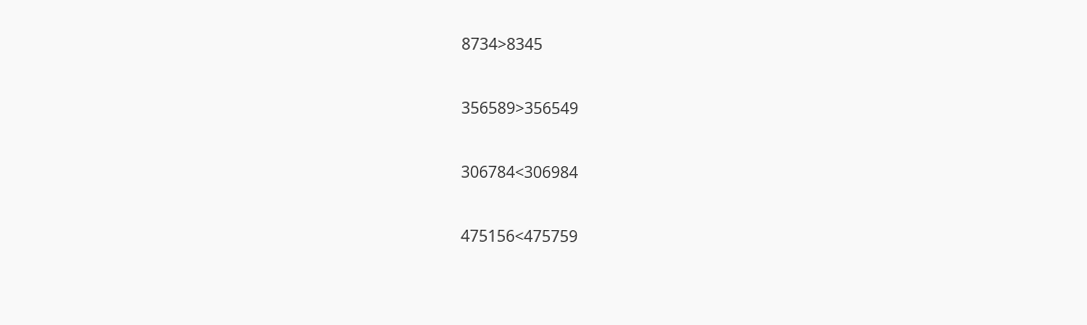8734>8345

356589>356549

306784<306984

475156<475759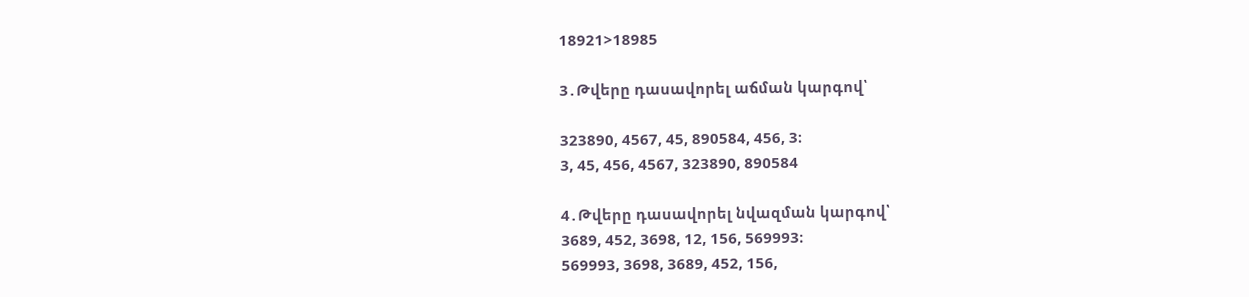18921>18985

3․Թվերը դասավորել աճման կարգով՝

323890, 4567, 45, 890584, 456, 3։
3, 45, 456, 4567, 323890, 890584

4․Թվերը դասավորել նվազման կարգով՝
3689, 452, 3698, 12, 156, 569993։
569993, 3698, 3689, 452, 156,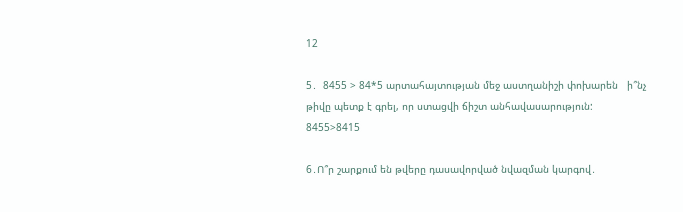12

5․  8455 > 84*5 արտահայտության մեջ աստղանիշի փոխարեն   ի՞նչ   թիվը պետք է գրել, որ ստացվի ճիշտ անհավասարություն:
8455>8415

6․Ո՞ր շարքում են թվերը դասավորված նվազման կարգով․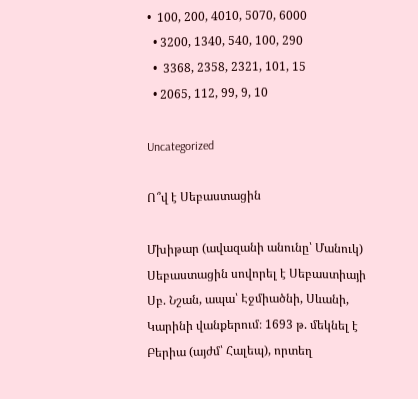•  100, 200, 4010, 5070, 6000
  • 3200, 1340, 540, 100, 290
  •  3368, 2358, 2321, 101, 15
  • 2065, 112, 99, 9, 10

Uncategorized

Ո՞վ է Սեբաստացին

Մխիթար (ավազանի անունը՝ Մանուկ) Սեբաստացին սովորել է Սեբաստիայի Սբ. Նշան, ապա՝ Էջմիածնի, Սևանի, Կարինի վանքերում։ 1693 թ. մեկնել է Բերիա (այժմ՝ Հալեպ), որտեղ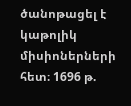ծանոթացել է կաթոլիկ միսիոներների հետ։ 1696 թ.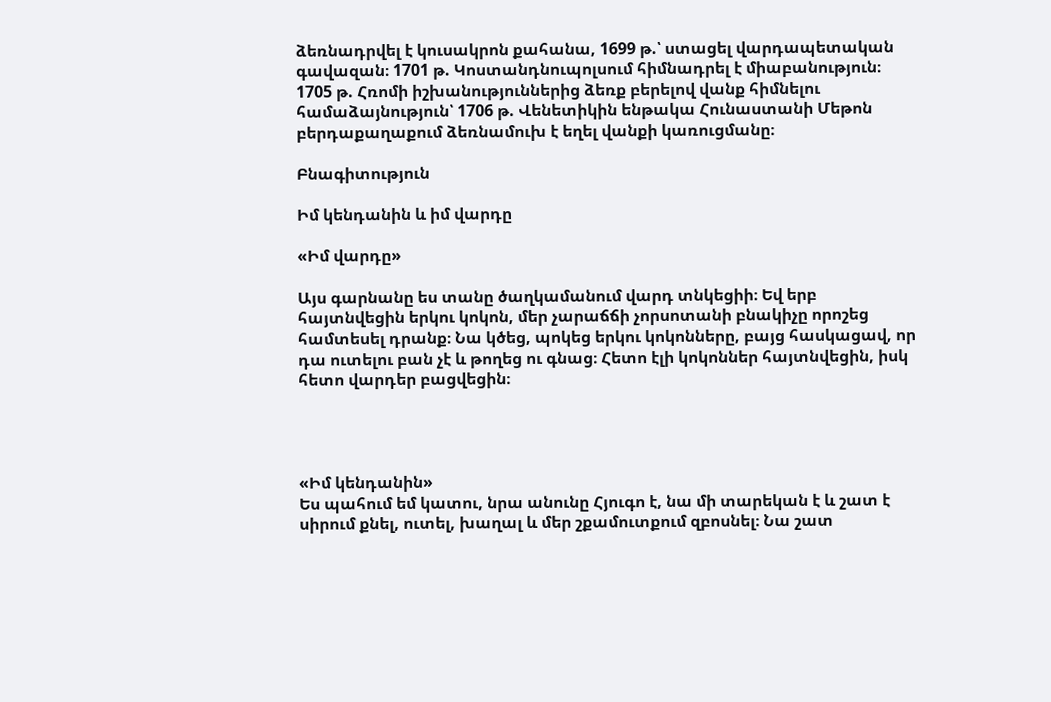ձեռնադրվել է կուսակրոն քահանա, 1699 թ.՝ ստացել վարդապետական գավազան։ 1701 թ. Կոստանդնուպոլսում հիմնադրել է միաբանություն։ 1705 թ. Հռոմի իշխանություններից ձեռք բերելով վանք հիմնելու համաձայնություն՝ 1706 թ. Վենետիկին ենթակա Հունաստանի Մեթոն բերդաքաղաքում ձեռնամուխ է եղել վանքի կառուցմանը։

Բնագիտություն

Իմ կենդանին և իմ վարդը

«Իմ վարդը»

Այս գարնանը ես տանը ծաղկամանում վարդ տնկեցիի։ Եվ երբ հայտնվեցին երկու կոկոն, մեր չարաճճի չորսոտանի բնակիչը որոշեց համտեսել դրանք։ Նա կծեց, պոկեց երկու կոկոնները, բայց հասկացավ, որ դա ուտելու բան չէ և թողեց ու գնաց։ Հետո էլի կոկոններ հայտնվեցին, իսկ հետո վարդեր բացվեցին։




«Իմ կենդանին»
Ես պահում եմ կատու, նրա անունը Հյուգո է, նա մի տարեկան է և շատ է սիրում քնել, ուտել, խաղալ և մեր շքամուտքում զբոսնել։ Նա շատ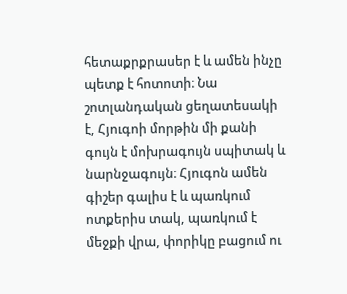հետաքրքրասեր է և ամեն ինչը պետք է հոտոտի։ Նա շոտլանդական ցեղատեսակի է, Հյուգոի մորթին մի քանի գույն է մոխրագույն սպիտակ և նարնջագույն։ Հյուգոն ամեն գիշեր գալիս է և պառկում ոտքերիս տակ, պառկում է մեջքի վրա, փորիկը բացում ու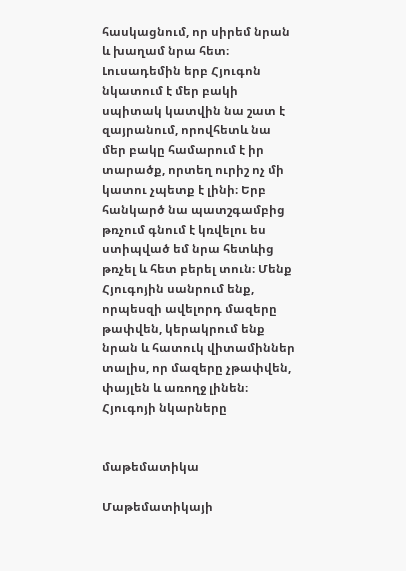հասկացնում, որ սիրեմ նրան և խաղամ նրա հետ։ Լուսադեմին երբ Հյուգոն նկատում է մեր բակի սպիտակ կատվին նա շատ է զայրանում, որովհետև նա մեր բակը համարում է իր տարածք, որտեղ ուրիշ ոչ մի կատու չպետք է լինի։ Երբ հանկարծ նա պատշգամբից թռչում գնում է կռվելու ես ստիպված եմ նրա հետևից թռչել և հետ բերել տուն։ Մենք Հյուգոյին սանրում ենք, որպեսզի ավելորդ մազերը թափվեն, կերակրում ենք նրան և հատուկ վիտամիններ տալիս, որ մազերը չթափվեն, փայլեն և առողջ լինեն։
Հյուգոյի նկարները


մաթեմատիկա

Մաթեմատիկայի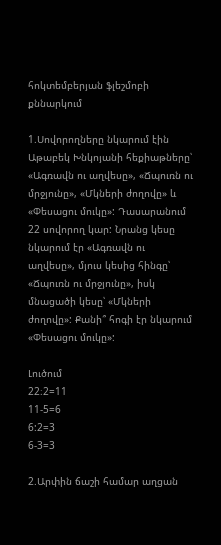հոկտեմբերյան ֆլեշմոբի քննարկում

1.Սովորողները նկարում էին Աթաբեկ Խնկոյանի հեքիաթները՝ «Ագռավն ու աղվեսը», «Ճպուռն ու մրջյունը», «Մկների ժողովը» և «Փեսացու մուկը»: Դասարանում 22 սովորող կար: Նրանց կեսը նկարում էր «Ագռավն ու աղվեսը», մյուս կեսից հինգը՝ «Ճպուռն ու մրջյունը», իսկ մնացածի կեսը՝ «Մկների ժողովը»: Քանի՞ հոգի էր նկարում «Փեսացու մուկը»:

Լուծում
22։2=11
11-5=6
6:2=3
6-3=3

2.Արփին ճաշի համար աղցան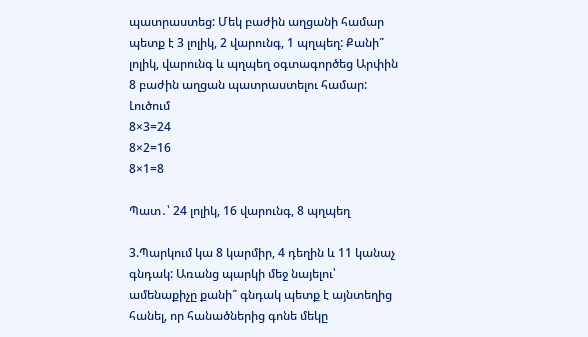պատրաստեց: Մեկ բաժին աղցանի համար պետք է 3 լոլիկ, 2 վարունգ, 1 պղպեղ: Քանի՞ լոլիկ, վարունգ և պղպեղ օգտագործեց Արփին 8 բաժին աղցան պատրաստելու համար:
Լուծում
8×3=24
8×2=16
8×1=8

Պատ․՝ 24 լոլիկ, 16 վարունգ, 8 պղպեղ

3.Պարկում կա 8 կարմիր, 4 դեղին և 11 կանաչ գնդակ: Առանց պարկի մեջ նայելու՝ ամենաքիչը քանի՞ գնդակ պետք է այնտեղից հանել, որ հանածներից գոնե մեկը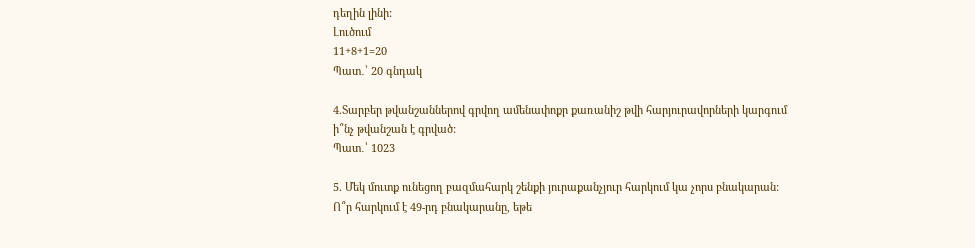դեղին լինի:
Լուծում
11+8+1=20
Պատ․՝ 20 գնդակ

4.Տարբեր թվանշաններով գրվող ամենափոքր քառանիշ թվի հարյուրավորների կարգում ի՞նչ թվանշան է գրված:
Պատ․՝ 1023

5. Մեկ մուտք ունեցող բազմահարկ շենքի յուրաքանչյուր հարկում կա չորս բնակարան: Ո՞ր հարկում է 49-րդ բնակարանը, եթե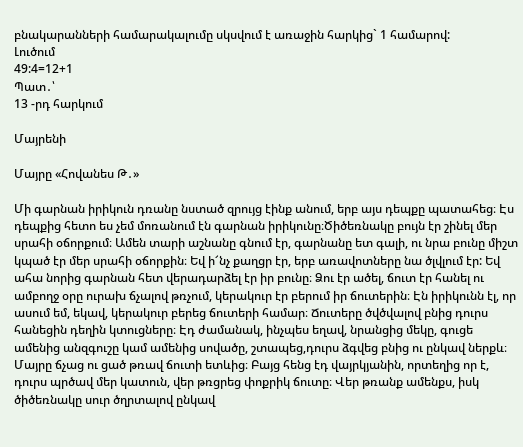բնակարանների համարակալումը սկսվում է առաջին հարկից` 1 համարով:
Լուծում
49:4=12+1
Պատ․՝
13 -րդ հարկում

Մայրենի

Մայրը «Հովանես Թ․»

Մի գարնան իրիկուն դռանը նստած զրույց էինք անում, երբ այս դեպքը պատահեց։ Էս դեպքից հետո ես չեմ մոռանում էն գարնան իրիկունը։Ծիծեռնակը բույն էր շինել մեր սրահի օճորքում։ Ամեն տարի աշնանը գնում էր, գարնանը ետ գալի, ու նրա բունը միշտ կպած էր մեր սրահի օճորքին։ Եվ ի՜նչ քաղցր էր, երբ առավոտները նա ծլվլում էր: Եվ ահա նորից գարնան հետ վերադարձել էր իր բունը։ Ձու էր ածել, ճուտ էր հանել ու ամբողջ օրը ուրախ ճչալով թռչում, կերակուր էր բերում իր ճուտերին։ Էն իրիկունն էլ, որ ասում եմ, եկավ, կերակուր բերեց ճուտերի համար։ Ճուտերը ծվծվալով բնից դուրս հանեցին դեղին կտուցները։ Էդ ժամանակ, ինչպես եղավ, նրանցից մեկը, գուցե ամենից անզգուշը կամ ամենից սովածը, շտապեց,դուրս ձգվեց բնից ու ընկավ ներքև։ Մայրը ճչաց ու ցած թռավ ճուտի ետևից։ Բայց հենց էդ վայրկյանին, որտեղից որ է, դուրս պրծավ մեր կատուն, վեր թռցրեց փոքրիկ ճուտը։ Վեր թռանք ամենքս, իսկ ծիծեռնակը սուր ծղրտալով ընկավ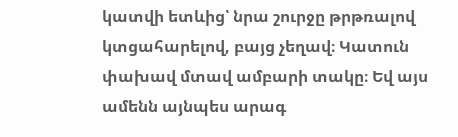կատվի ետևից՝ նրա շուրջը թրթռալով կտցահարելով, բայց չեղավ։ Կատուն փախավ մտավ ամբարի տակը։ Եվ այս ամենն այնպես արագ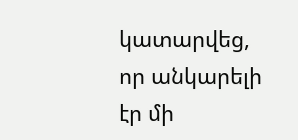կատարվեց, որ անկարելի էր մի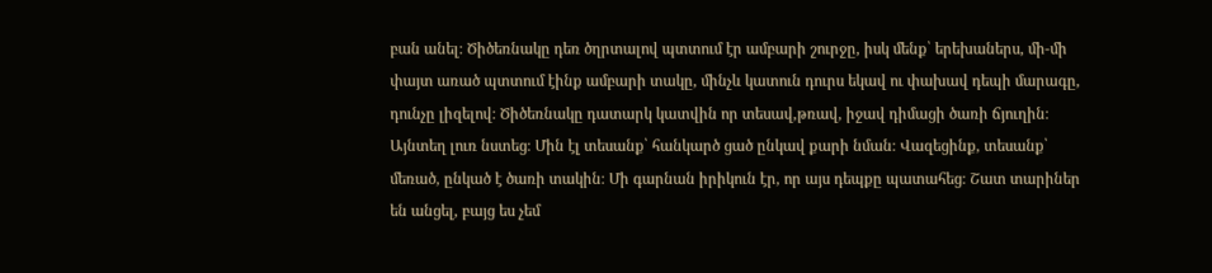բան անել։ Ծիծեռնակը դեռ ծղրտալով պտտում էր ամբարի շուրջը, իսկ մենք՝ երեխաներս, մի-մի փայտ առած պտտում էինք ամբարի տակը, մինչև կատուն դուրս եկավ ու փախավ դեպի մարագը, դունչը լիզելով։ Ծիծեռնակը դատարկ կատվին որ տեսավ,թռավ, իջավ դիմացի ծառի ճյուղին։ Այնտեղ լուռ նստեց։ Մին էլ տեսանք՝ հանկարծ ցած ընկավ քարի նման։ Վազեցինք, տեսանք՝ մեռած, ընկած է ծառի տակին։ Մի գարնան իրիկուն էր, որ այս դեպքը պատահեց։ Շատ տարիներ են անցել, բայց ես չեմ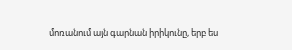մոռանում այն գարնան իրիկունը, երբ ես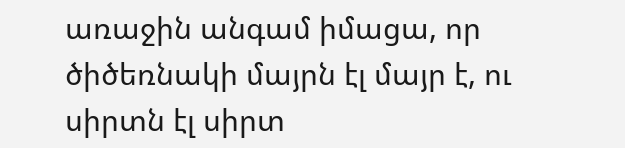առաջին անգամ իմացա, որ ծիծեռնակի մայրն էլ մայր է, ու սիրտն էլ սիրտ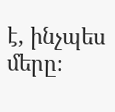է, ինչպես մերը։